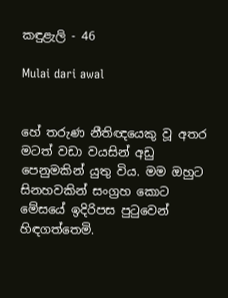කඳුළැලි - 46

Mulai dari awal


හේ තරුණ නීතිඥයෙකු වූ අතර මටත් වඩා වයසින් අඩු පෙනුමකින් යුතු විය. මම ඔහුට සිනහවකින් සංග්‍රහ කොට මේසයේ ඉදිරිපස පුටුවෙන් හිඳගත්තෙමි.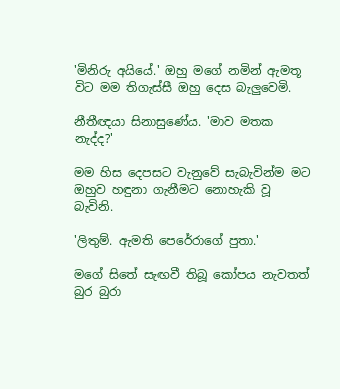'මිනිරු අයියේ.' ඔහු මගේ නමින් ඇමතූ විට මම තිගැස්සී ඔහු දෙස බැලුවෙමි.

නීතීඥයා සිනාසුණේය. 'මාව මතක නැද්ද?'

මම හිස දෙපසට වැනුවේ සැබැවින්ම මට ඔහුව හඳුනා ගැනීමට නොහැකි වූ බැවිනි.

'ලිතුම්. ඇමති පෙරේරාගේ පුතා.'

මගේ සිතේ සැඟවී තිබූ කෝපය නැවතත් බුර බුරා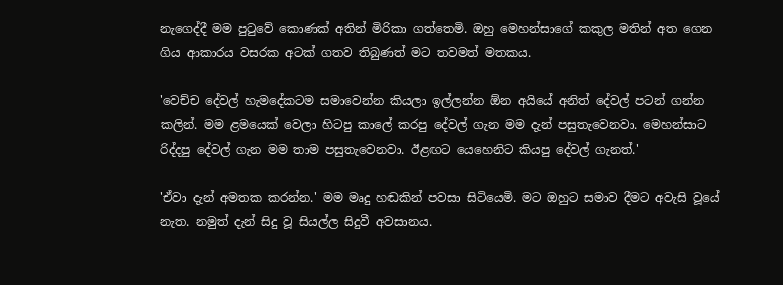නැගෙද්දී මම පුටුවේ කොණක් අතින් මිරිකා ගත්තෙමි. ඔහු මෙහන්සාගේ කකුල මතින් අත ගෙන ගිය ආකාරය වසරක අටක් ගතව තිබුණත් මට තවමත් මතකය.

'වෙච්ච දේවල් හැමදේකටම සමාවෙන්න කියලා ඉල්ලන්න ඕන අයියේ අනිත් දේවල් පටන් ගන්න කලින්. මම ළමයෙක් වෙලා හිටපු කාලේ කරපු දේවල් ගැන මම දැන් පසුතැවෙනවා. මෙහන්සාට රිද්දපු දේවල් ගැන මම තාම පසුතැවෙනවා. ඊළඟට යෙහෙනිට කියපු දේවල් ගැනත්.'

'ඒවා දැන් අමතක කරන්න.' මම මෘදු හඬකින් පවසා සිටියෙමි. මට ඔහුට සමාව දීමට අවැසි වූයේ නැත. නමුත් දැන් සිදු වූ සියල්ල සිදුවී අවසානය.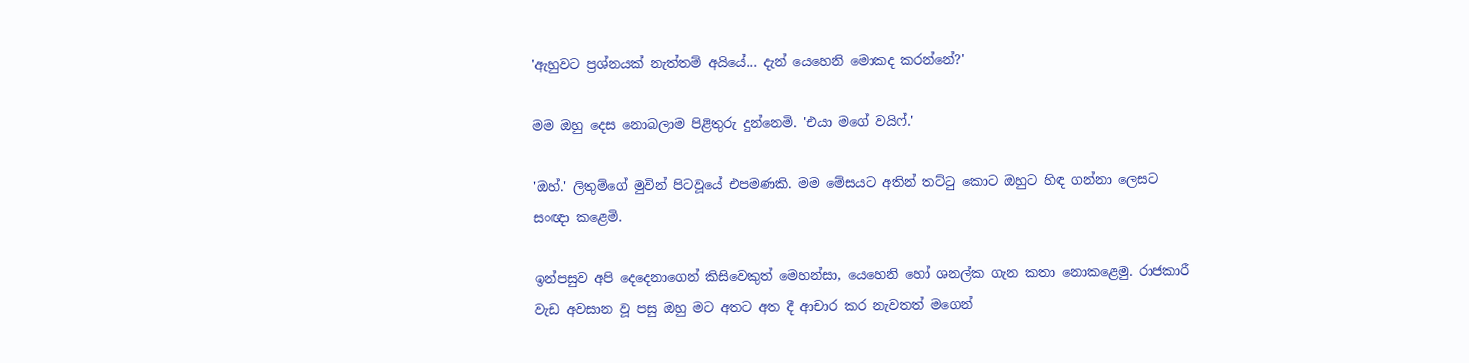'ඇහුවට ප්‍රශ්නයක් නැත්තම් අයියේ... දැන් යෙහෙනි මොකද කරන්නේ?'

මම ඔහු දෙස නොබලාම පිළිතුරු දුන්නෙමි. 'එයා මගේ වයිෆ්.'

'ඔහ්.' ලිතුම්ගේ මුවින් පිටවූයේ එපමණකි. මම මේසයට අතින් තට්ටු කොට ඔහුට හිඳ ගන්නා ලෙසට සංඥා කළෙමි.

ඉන්පසුව අපි දෙදෙනාගෙන් කිසිවෙකුත් මෙහන්සා, යෙහෙනි හෝ ශනල්ක ගැන කතා නොකළෙමු. රාජකාරී වැඩ අවසාන වූ පසු ඔහු මට අතට අත දී ආචාර කර නැවතත් ‌මගෙන්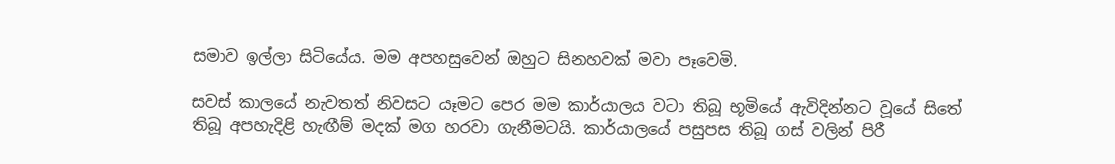සමාව ඉල්ලා සිටියේය. මම අපහසුවෙන් ඔහුට සිනහවක් මවා පෑවෙමි.

සවස් කාලයේ නැවතත් නිවසට යෑමට පෙර මම කාර්යාලය වටා තිබූ භූමියේ ඇවිදින්නට වූයේ සිතේ තිබූ අපහැදිළි හැඟීම් මදක් මග හරවා ගැනීමටයි. කාර්යාලයේ පසුපස තිබූ ගස් වලින් පිරී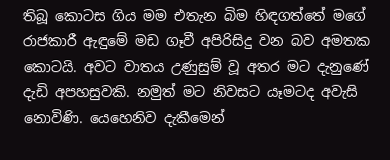තිබූ කොටස ගිය මම එතැන බිම හිඳගත්තේ මගේ රාජකාරී ඇඳුමේ මඩ ගෑවී අපිරිසිදු වන බව අමතක කොටයි. අවට වාතය උණුසුම් වූ අතර මට දැනුණේ දැඩි අපහසුවකි. නමුත් මට නිවසට යෑමටද අවැසි නොවිණි. යෙහෙනිව දැකීමෙන්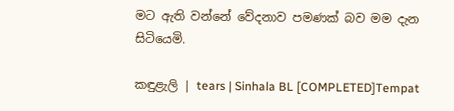මට ඇති වන්නේ වේදනාව පමණක් බව මම දැන සිටියෙමි.

කඳුළැලි | tears | Sinhala BL [COMPLETED]Tempat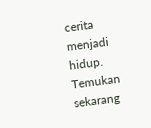cerita menjadi hidup. Temukan sekarang